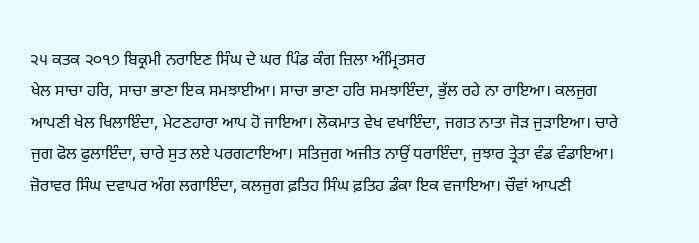੨੫ ਕਤਕ ੨੦੧੭ ਬਿਕ੍ਰਮੀ ਨਰਾਇਣ ਸਿੰਘ ਦੇ ਘਰ ਪਿੰਡ ਕੰਗ ਜ਼ਿਲਾ ਅੰਮ੍ਰਿਤਸਰ
ਖੇਲ ਸਾਚਾ ਹਰਿ, ਸਾਚਾ ਭਾਣਾ ਇਕ ਸਮਝਾਈਆ। ਸਾਚਾ ਭਾਣਾ ਹਰਿ ਸਮਝਾਇੰਦਾ, ਭੁੱਲ ਰਹੇ ਨਾ ਰਾਇਆ। ਕਲਜੁਗ ਆਪਣੀ ਖੇਲ ਖਿਲਾਇੰਦਾ, ਮੇਟਣਹਾਰਾ ਆਪ ਹੋ ਜਾਇਆ। ਲੋਕਮਾਤ ਵੇਖ ਵਖਾਇੰਦਾ, ਜਗਤ ਨਾਤਾ ਜੋੜ ਜੁੜਾਇਆ। ਚਾਰੇ ਜੁਗ ਫੋਲ ਫੁਲਾਇੰਦਾ, ਚਾਰੇ ਸੁਤ ਲਏ ਪਰਗਟਾਇਆ। ਸਤਿਜੁਗ ਅਜੀਤ ਨਾਉਂ ਧਰਾਇੰਦਾ, ਜੁਝਾਰ ਤ੍ਰੇਤਾ ਵੰਡ ਵੰਡਾਇਆ। ਜ਼ੋਰਾਵਰ ਸਿੰਘ ਦਵਾਪਰ ਅੰਗ ਲਗਾਇੰਦਾ, ਕਲਜੁਗ ਫ਼ਤਿਹ ਸਿੰਘ ਫ਼ਤਿਹ ਡੰਕਾ ਇਕ ਵਜਾਇਆ। ਚੌਵਾਂ ਆਪਣੀ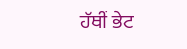ਹੱਥੀਂ ਭੇਟ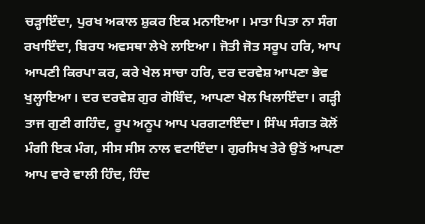ਚੜ੍ਹਾਇੰਦਾ, ਪੁਰਖ ਅਕਾਲ ਸ਼ੁਕਰ ਇਕ ਮਨਾਇਆ। ਮਾਤਾ ਪਿਤਾ ਨਾ ਸੰਗ ਰਖਾਇੰਦਾ, ਬਿਰਧ ਅਵਸਥਾ ਲੇਖੇ ਲਾਇਆ। ਜੋਤੀ ਜੋਤ ਸਰੂਪ ਹਰਿ, ਆਪ ਆਪਣੀ ਕਿਰਪਾ ਕਰ, ਕਰੇ ਖੇਲ ਸਾਚਾ ਹਰਿ, ਦਰ ਦਰਵੇਸ਼ ਆਪਣਾ ਭੇਵ ਖੁਲ੍ਹਾਇਆ। ਦਰ ਦਰਵੇਸ਼ ਗੁਰ ਗੋਬਿੰਦ, ਆਪਣਾ ਖੇਲ ਖਿਲਾਇੰਦਾ। ਗੜ੍ਹੀ ਤਾਜ ਗੁਣੀ ਗਹਿੰਦ, ਰੂਪ ਅਨੂਪ ਆਪ ਪਰਗਟਾਇੰਦਾ। ਸਿੰਘ ਸੰਗਤ ਕੋਲੋਂ ਮੰਗੀ ਇਕ ਮੰਗ, ਸੀਸ ਸੀਸ ਨਾਲ ਵਟਾਇੰਦਾ। ਗੁਰਸਿਖ ਤੇਰੇ ਉਤੋਂ ਆਪਣਾ ਆਪ ਵਾਰੇ ਵਾਲੀ ਹਿੰਦ, ਹਿੰਦ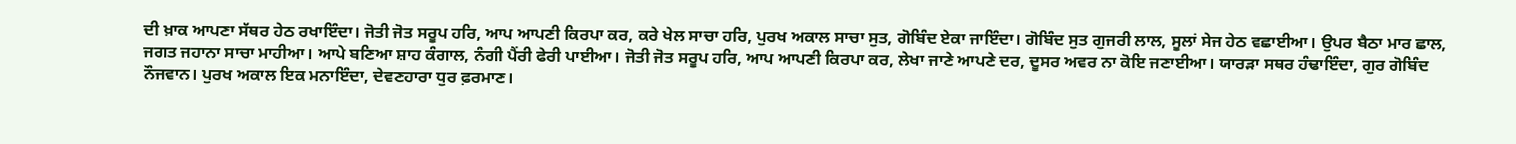ਦੀ ਖ਼ਾਕ ਆਪਣਾ ਸੱਥਰ ਹੇਠ ਰਖਾਇੰਦਾ। ਜੋਤੀ ਜੋਤ ਸਰੂਪ ਹਰਿ, ਆਪ ਆਪਣੀ ਕਿਰਪਾ ਕਰ, ਕਰੇ ਖੇਲ ਸਾਚਾ ਹਰਿ, ਪੁਰਖ ਅਕਾਲ ਸਾਚਾ ਸੁਤ, ਗੋਬਿੰਦ ਏਕਾ ਜਾਇੰਦਾ। ਗੋਬਿੰਦ ਸੁਤ ਗੁਜਰੀ ਲਾਲ, ਸੂਲਾਂ ਸੇਜ ਹੇਠ ਵਛਾਈਆ। ਉਪਰ ਬੈਠਾ ਮਾਰ ਛਾਲ, ਜਗਤ ਜਹਾਨਾ ਸਾਚਾ ਮਾਹੀਆ। ਆਪੇ ਬਣਿਆ ਸ਼ਾਹ ਕੰਗਾਲ, ਨੰਗੀ ਪੈਂਰੀ ਫੇਰੀ ਪਾਈਆ। ਜੋਤੀ ਜੋਤ ਸਰੂਪ ਹਰਿ, ਆਪ ਆਪਣੀ ਕਿਰਪਾ ਕਰ, ਲੇਖਾ ਜਾਣੇ ਆਪਣੇ ਦਰ, ਦੂਸਰ ਅਵਰ ਨਾ ਕੋਇ ਜਣਾਈਆ। ਯਾਰੜਾ ਸਥਰ ਹੰਢਾਇੰਦਾ, ਗੁਰ ਗੋਬਿੰਦ ਨੌਜਵਾਨ। ਪੁਰਖ ਅਕਾਲ ਇਕ ਮਨਾਇੰਦਾ, ਦੇਵਣਹਾਰਾ ਧੁਰ ਫ਼ਰਮਾਣ।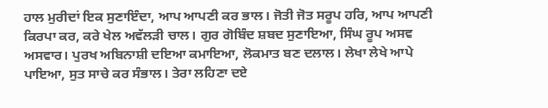ਹਾਲ ਮੁਰੀਦਾਂ ਇਕ ਸੁਣਾਇੰਦਾ, ਆਪ ਆਪਣੀ ਕਰ ਭਾਲ। ਜੋਤੀ ਜੋਤ ਸਰੂਪ ਹਰਿ, ਆਪ ਆਪਣੀ ਕਿਰਪਾ ਕਰ, ਕਰੇ ਖੇਲ ਅਵੱਲੜੀ ਚਾਲ। ਗੁਰ ਗੋਬਿੰਦ ਸ਼ਬਦ ਸੁਣਾਇਆ, ਸਿੰਘ ਰੂਪ ਅਸਵ ਅਸਵਾਰ। ਪੁਰਖ ਅਬਿਨਾਸ਼ੀ ਦਇਆ ਕਮਾਇਆ, ਲੋਕਮਾਤ ਬਣ ਦਲਾਲ। ਲੇਖਾ ਲੇਖੇ ਆਪੇ ਪਾਇਆ, ਸੁਤ ਸਾਚੇ ਕਰ ਸੰਭਾਲ। ਤੇਰਾ ਲਹਿਣਾ ਦਏ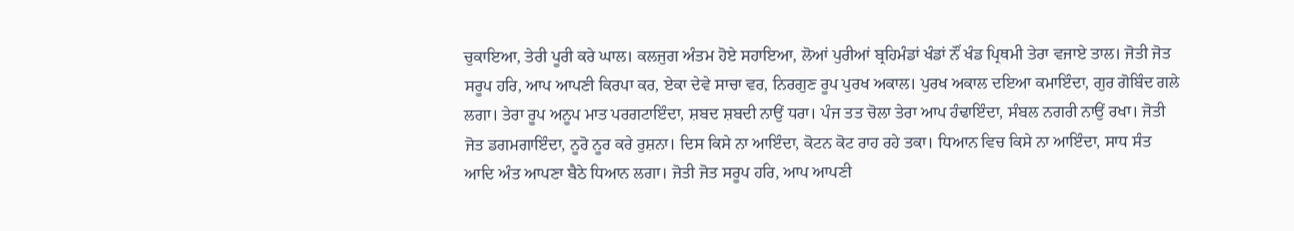ਚੁਕਾਇਆ, ਤੇਰੀ ਪੂਰੀ ਕਰੇ ਘਾਲ। ਕਲਜੁਗ ਅੰਤਮ ਹੋਏ ਸਹਾਇਆ, ਲੋਆਂ ਪੁਰੀਆਂ ਬ੍ਰਹਿਮੰਡਾਂ ਖੰਡਾਂ ਨੌਂ ਖੰਡ ਪ੍ਰਿਥਮੀ ਤੇਰਾ ਵਜਾਏ ਤਾਲ। ਜੋਤੀ ਜੋਤ ਸਰੂਪ ਹਰਿ, ਆਪ ਆਪਣੀ ਕਿਰਪਾ ਕਰ, ਏਕਾ ਦੇਵੇ ਸਾਚਾ ਵਰ, ਨਿਰਗੁਣ ਰੂਪ ਪੁਰਖ ਅਕਾਲ। ਪੁਰਖ ਅਕਾਲ ਦਇਆ ਕਮਾਇੰਦਾ, ਗੁਰ ਗੋਬਿੰਦ ਗਲੇ ਲਗਾ। ਤੇਰਾ ਰੂਪ ਅਨੂਪ ਮਾਤ ਪਰਗਟਾਇੰਦਾ, ਸ਼ਬਦ ਸ਼ਬਦੀ ਨਾਉਂ ਧਰਾ। ਪੰਜ ਤਤ ਚੋਲਾ ਤੇਰਾ ਆਪ ਹੰਢਾਇੰਦਾ, ਸੰਬਲ ਨਗਰੀ ਨਾਉਂ ਰਖਾ। ਜੋਤੀ ਜੋਤ ਡਗਮਗਾਇੰਦਾ, ਨੂਰੋ ਨੂਰ ਕਰੇ ਰੁਸ਼ਨਾ। ਦਿਸ ਕਿਸੇ ਨਾ ਆਇੰਦਾ, ਕੋਟਨ ਕੋਟ ਰਾਹ ਰਹੇ ਤਕਾ। ਧਿਆਨ ਵਿਚ ਕਿਸੇ ਨਾ ਆਇੰਦਾ, ਸਾਧ ਸੰਤ ਆਦਿ ਅੰਤ ਆਪਣਾ ਬੈਠੇ ਧਿਆਨ ਲਗਾ। ਜੋਤੀ ਜੋਤ ਸਰੂਪ ਹਰਿ, ਆਪ ਆਪਣੀ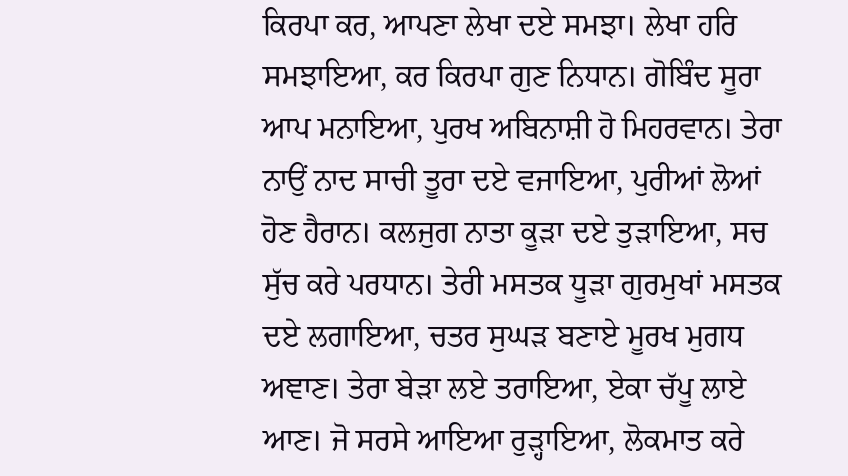ਕਿਰਪਾ ਕਰ, ਆਪਣਾ ਲੇਖਾ ਦਏ ਸਮਝਾ। ਲੇਖਾ ਹਰਿ ਸਮਝਾਇਆ, ਕਰ ਕਿਰਪਾ ਗੁਣ ਨਿਧਾਨ। ਗੋਬਿੰਦ ਸੂਰਾ ਆਪ ਮਨਾਇਆ, ਪੁਰਖ ਅਬਿਨਾਸ਼ੀ ਹੋ ਮਿਹਰਵਾਨ। ਤੇਰਾ ਨਾਉਂ ਨਾਦ ਸਾਚੀ ਤੂਰਾ ਦਏ ਵਜਾਇਆ, ਪੁਰੀਆਂ ਲੋਆਂ ਹੋਣ ਹੈਰਾਨ। ਕਲਜੁਗ ਨਾਤਾ ਕੂੜਾ ਦਏ ਤੁੜਾਇਆ, ਸਚ ਸੁੱਚ ਕਰੇ ਪਰਧਾਨ। ਤੇਰੀ ਮਸਤਕ ਧੂੜਾ ਗੁਰਮੁਖਾਂ ਮਸਤਕ ਦਏ ਲਗਾਇਆ, ਚਤਰ ਸੁਘੜ ਬਣਾਏ ਮੂਰਖ ਮੁਗਧ ਅਞਾਣ। ਤੇਰਾ ਬੇੜਾ ਲਏ ਤਰਾਇਆ, ਏਕਾ ਚੱਪੂ ਲਾਏ ਆਣ। ਜੋ ਸਰਸੇ ਆਇਆ ਰੁੜ੍ਹਾਇਆ, ਲੋਕਮਾਤ ਕਰੇ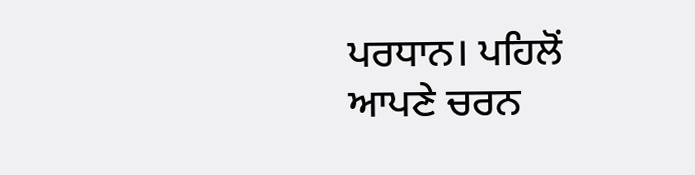ਪਰਧਾਨ। ਪਹਿਲੋਂ ਆਪਣੇ ਚਰਨ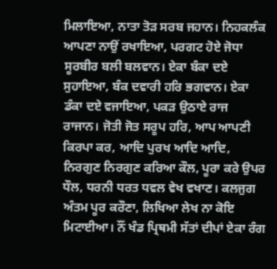ਮਿਲਾਇਆ, ਨਾਤਾ ਤੋੜ ਸਰਬ ਜਹਾਨ। ਨਿਹਕਲੰਕ ਆਪਣਾ ਨਾਉਂ ਰਖਾਇਆ, ਪਰਗਟ ਹੋਏ ਜੋਧਾ ਸੂਰਬੀਰ ਬਲੀ ਬਲਵਾਨ। ਏਕਾ ਬੰਕਾ ਦਏ ਸੁਹਾਇਆ, ਬੰਕ ਦਵਾਰੀ ਹਰਿ ਭਗਵਾਨ। ਏਕਾ ਡੰਕਾ ਦਏ ਵਜਾਇਆ, ਪਕੜ ਉਠਾਏ ਰਾਜ ਰਾਜਾਨ। ਜੋਤੀ ਜੋਤ ਸਰੂਪ ਹਰਿ, ਆਪ ਆਪਣੀ ਕਿਰਪਾ ਕਰ, ਆਦਿ ਪੁਰਖ ਆਦਿ ਆਦਿ, ਨਿਰਗੁਣ ਨਿਰਗੁਣ ਕਰਿਆ ਕੌਲ, ਪੂਰਾ ਕਰੇ ਉਪਰ ਧੌਲ, ਧਰਨੀ ਧਰਤ ਧਵਲ ਵੇਖ ਵਖਾਣ। ਕਲਜੁਗ ਅੰਤਮ ਪੂਰ ਕਰੌਣਾ, ਲਿਖਿਆ ਲੇਖ ਨਾ ਕੋਇ ਮਿਟਾਈਆ। ਨੌਂ ਖੰਡ ਪ੍ਰਿਥਮੀ ਸੱਤਾਂ ਦੀਪਾਂ ਏਕਾ ਰੰਗ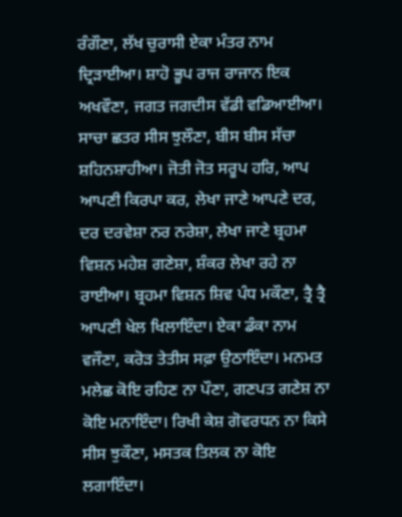ਰੰਗੌਣਾ, ਲੱਖ ਚੁਰਾਸੀ ਏਕਾ ਮੰਤਰ ਨਾਮ ਦ੍ਰਿੜਾਈਆ। ਸ਼ਾਹੋ ਭੂਪ ਰਾਜ ਰਾਜਾਨ ਇਕ ਅਖਵੌਣਾ, ਜਗਤ ਜਗਦੀਸ ਵੱਡੀ ਵਡਿਆਈਆ। ਸਾਚਾ ਛਤਰ ਸੀਸ ਝੁਲੌਣਾ, ਬੀਸ ਬੀਸ ਸੱਚਾ ਸ਼ਹਿਨਸ਼ਾਹੀਆ। ਜੋਤੀ ਜੋਤ ਸਰੂਪ ਹਰਿ, ਆਪ ਆਪਣੀ ਕਿਰਪਾ ਕਰ, ਲੇਖਾ ਜਾਣੇ ਆਪਣੇ ਦਰ, ਦਰ ਦਰਵੇਸ਼ਾ ਨਰ ਨਰੇਸ਼ਾ, ਲੇਖਾ ਜਾਣੇ ਬ੍ਰਹਮਾ ਵਿਸ਼ਨ ਮਹੇਸ਼ ਗਣੇਸ਼ਾ, ਸ਼ੰਕਰ ਲੇਖਾ ਰਹੇ ਨਾ ਰਾਈਆ। ਬ੍ਰਹਮਾ ਵਿਸ਼ਨ ਸ਼ਿਵ ਪੰਧ ਮਕੌਣਾ, ਤ੍ਰੈ ਤ੍ਰੈ ਆਪਣੀ ਖੇਲ ਖਿਲਾਇੰਦਾ। ਏਕਾ ਡੰਕਾ ਨਾਮ ਵਜੌਣਾ, ਕਰੋੜ ਤੇਤੀਸ ਸਫ਼ਾ ਉਠਾਇੰਦਾ। ਮਨਮਤ ਮਲੇਛ ਕੋਇ ਰਹਿਣ ਨਾ ਪੌਣਾ, ਗਣਪਤ ਗਣੇਸ਼ ਨਾ ਕੋਇ ਮਨਾਇੰਦਾ। ਰਿਖੀ ਕੇਸ਼ ਗੋਵਰਧਨ ਨਾ ਕਿਸੇ ਸੀਸ ਝੁਕੌਣਾ, ਮਸਤਕ ਤਿਲਕ ਨਾ ਕੋਇ ਲਗਾਇੰਦਾ।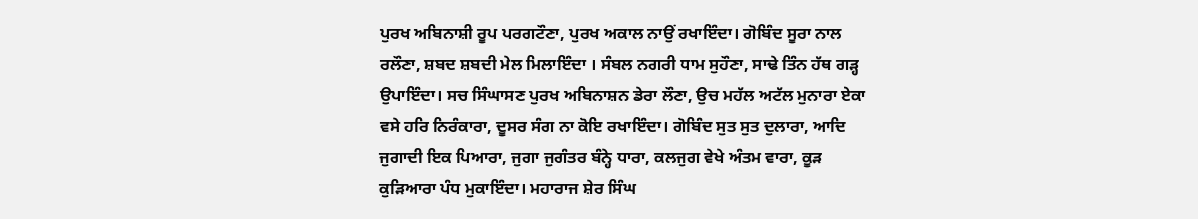ਪੁਰਖ ਅਬਿਨਾਸ਼ੀ ਰੂਪ ਪਰਗਟੌਣਾ, ਪੁਰਖ ਅਕਾਲ ਨਾਉਂ ਰਖਾਇੰਦਾ। ਗੋਬਿੰਦ ਸੂਰਾ ਨਾਲ ਰਲੌਣਾ, ਸ਼ਬਦ ਸ਼ਬਦੀ ਮੇਲ ਮਿਲਾਇੰਦਾ । ਸੰਬਲ ਨਗਰੀ ਧਾਮ ਸੁਹੌਣਾ, ਸਾਢੇ ਤਿੰਨ ਹੱਥ ਗੜ੍ਹ ਉਪਾਇੰਦਾ। ਸਚ ਸਿੰਘਾਸਣ ਪੁਰਖ ਅਬਿਨਾਸ਼ਨ ਡੇਰਾ ਲੌਣਾ, ਉਚ ਮਹੱਲ ਅਟੱਲ ਮੁਨਾਰਾ ਏਕਾ ਵਸੇ ਹਰਿ ਨਿਰੰਕਾਰਾ, ਦੂਸਰ ਸੰਗ ਨਾ ਕੋਇ ਰਖਾਇੰਦਾ। ਗੋਬਿੰਦ ਸੁਤ ਸੁਤ ਦੁਲਾਰਾ, ਆਦਿ ਜੁਗਾਦੀ ਇਕ ਪਿਆਰਾ, ਜੁਗਾ ਜੁਗੰਤਰ ਬੰਨ੍ਹੇ ਧਾਰਾ, ਕਲਜੁਗ ਵੇਖੇ ਅੰਤਮ ਵਾਰਾ, ਕੂੜ ਕੁੜਿਆਰਾ ਪੰਧ ਮੁਕਾਇੰਦਾ। ਮਹਾਰਾਜ ਸ਼ੇਰ ਸਿੰਘ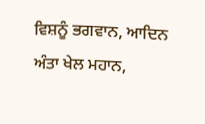ਵਿਸ਼ਨੂੰ ਭਗਵਾਨ, ਆਦਿਨ ਅੰਤਾ ਖੇਲ ਮਹਾਨ,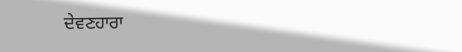ਦੇਵਣਹਾਰਾ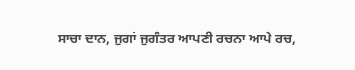ਸਾਚਾ ਦਾਨ, ਜੁਗਾਂ ਜੁਗੰਤਰ ਆਪਣੀ ਰਚਨਾ ਆਪੇ ਰਚ,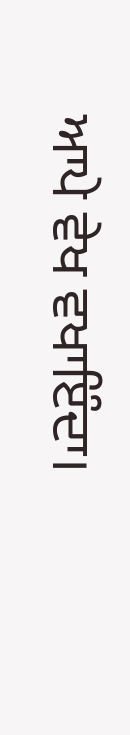ਆਪੇ ਵੇਖ ਵਖਾਇੰਦਾ।